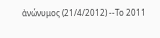ἀνώνυμος (21/4/2012) --Το 2011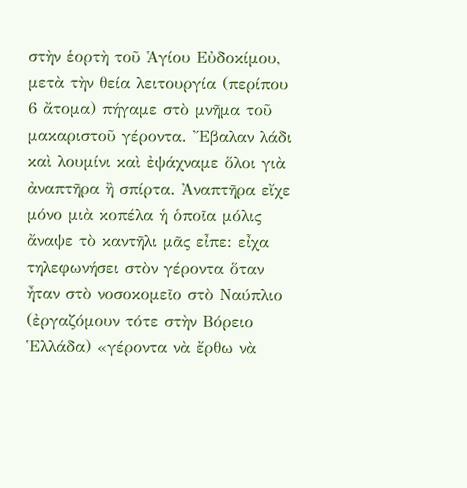στὴν ἑορτὴ τοῦ Ἁγίου Εὐδοκίμου, μετὰ τὴν θεία λειτουργία (περίπου 6 ἄτομα) πήγαμε στὸ μνῆμα τοῦ μακαριστοῦ γέροντα. Ἔβαλαν λάδι καὶ λουμίνι καὶ ἐψάχναμε ὅλοι γιὰ ἀναπτῆρα ἢ σπίρτα. Ἀναπτῆρα εἴχε μόνο μιὰ κοπέλα ἡ ὁποῖα μόλις ἄναψε τὸ καντῆλι μᾶς εἶπε: εἶχα τηλεφωνήσει στὸν γέροντα ὅταν ἦταν στὸ νοσοκομεῖο στὸ Ναύπλιο (ἐργαζόμουν τότε στὴν Βόρειο Ἑλλάδα) «γέροντα νὰ ἔρθω νὰ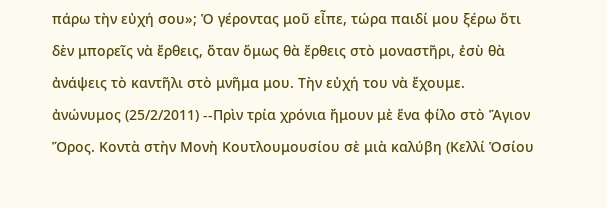πάρω τὴν εὐχή σου»; Ὁ γέροντας μοῦ εἶπε, τώρα παιδί μου ξέρω ὅτι δὲν μπορεῖς νὰ ἔρθεις, ὅταν ὅμως θὰ ἔρθεις στὸ μοναστῆρι, ἐσὺ θὰ ἀνάψεις τὸ καντῆλι στὸ μνῆμα μου. Τὴν εὐχή του νὰ ἔχουμε.
ἀνώνυμος (25/2/2011) --Πρὶν τρία χρόνια ἤμουν μὲ ἕνα φίλο στὸ Ἅγιον Ὅρος. Κοντὰ στὴν Μονὴ Κουτλουμουσίου σὲ μιὰ καλύβη (Κελλί Ὁσίου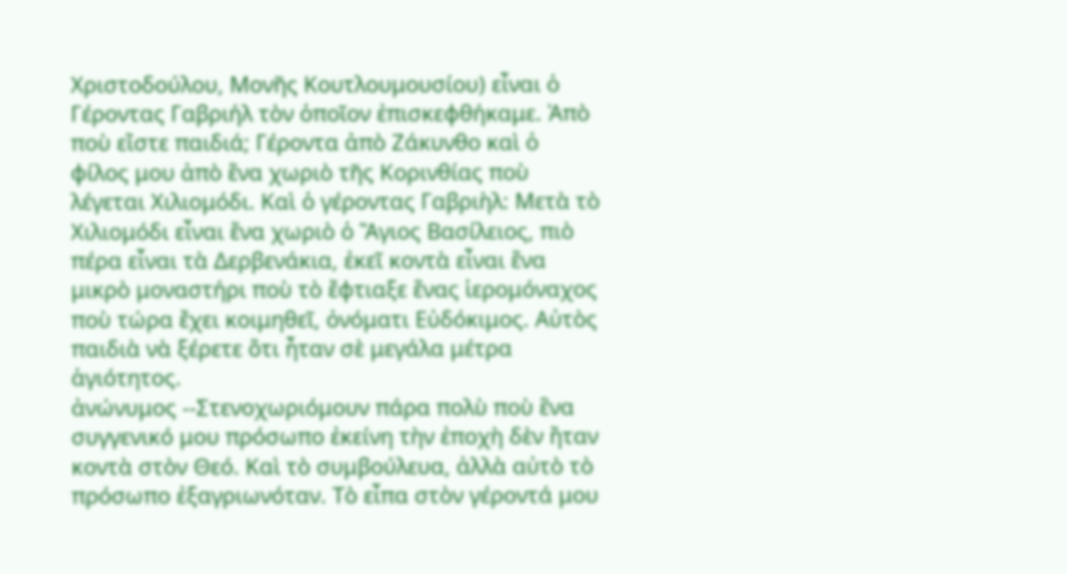Χριστοδούλου, Μονῆς Κουτλουμουσίου) εἶναι ὁ Γέροντας Γαβριήλ τὸν ὁποῖον ἐπισκεφθήκαμε. Ἀπὸ ποὺ εἴστε παιδιά; Γέροντα ἀπὸ Ζάκυνθο καὶ ὁ φίλος μου ἀπὸ ἕνα χωριὸ τῆς Κορινθίας ποὺ λέγεται Χιλιομόδι. Καὶ ὁ γέροντας Γαβριὴλ: Μετὰ τὸ Χιλιομόδι εἶναι ἕνα χωριὸ ὁ Ἅγιος Βασίλειος, πιὸ πέρα εἶναι τὰ Δερβενάκια, ἐκεῖ κοντὰ εἶναι ἕνα μικρὸ μοναστήρι ποὺ τὸ ἔφτιαξε ἕνας ἱερομόναχος ποὺ τώρα ἔχει κοιμηθεῖ, ὀνόματι Εὐδόκιμος. Αὐτὸς παιδιὰ νὰ ξέρετε ὅτι ἦταν σὲ μεγάλα μέτρα ἁγιότητος.
ἀνώνυμος --Στενοχωριόμουν πάρα πολὺ ποὺ ἓνα συγγενικό μου πρόσωπο ἐκείνη τὴν ἐποχὴ δὲν ἤταν κοντὰ στὸν Θεό. Καὶ τὸ συμβούλευα, ἀλλὰ αὐτὸ τὸ πρόσωπο ἐξαγριωνόταν. Τὸ εἶπα στὸν γέροντά μου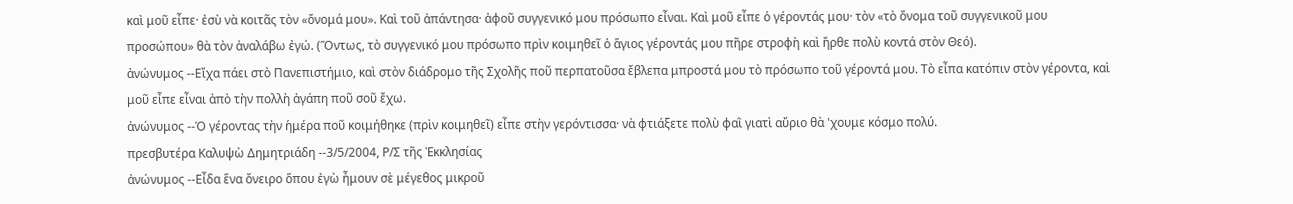καὶ μοῦ εἶπε· ἐσὺ νὰ κοιτᾶς τὸν «ὄνομά μου». Καὶ τοῦ ἀπάντησα· ἀφοῦ συγγενικό μου πρόσωπο εἶναι. Καὶ μοῦ εἶπε ὁ γέροντάς μου· τὸν «τὸ ὄνομα τοῦ συγγενικοῦ μου προσώπου» θὰ τὸν ἀναλάβω ἐγώ. (Ὅντως, τὸ συγγενικό μου πρόσωπο πρὶν κοιμηθεῖ ὁ ἅγιος γέροντάς μου πῆρε στροφὴ καὶ ἤρθε πολὺ κοντά στὸν Θεό).
ἀνώνυμος --Εἴχα πάει στὸ Πανεπιστήμιο, καὶ στὸν διάδρομο τῆς Σχολῆς ποῦ περπατοῦσα ἔβλεπα μπροστά μου τὸ πρόσωπο τοῦ γέροντά μου. Τὸ εἶπα κατόπιν στὸν γέροντα, καὶ μοῦ εἶπε εἶναι ἀπὸ τὴν πολλὴ ἀγάπη ποῦ σοῦ ἔχω.
ἀνώνυμος --Ὁ γέροντας τὴν ἡμέρα ποῦ κοιμήθηκε (πρὶν κοιμηθεῖ) εἶπε στὴν γερόντισσα· νὰ φτιάξετε πολὺ φαῒ γιατὶ αὔριο θὰ 'χουμε κόσμο πολύ.
πρεσβυτέρα Καλυψὼ Δημητριάδη --3/5/2004, Ρ/Σ τῆς Ἐκκλησίας
ἀνώνυμος --Εἶδα ἕνα ὄνειρο ὅπου ἐγὼ ἦμουν σὲ μέγεθος μικροῦ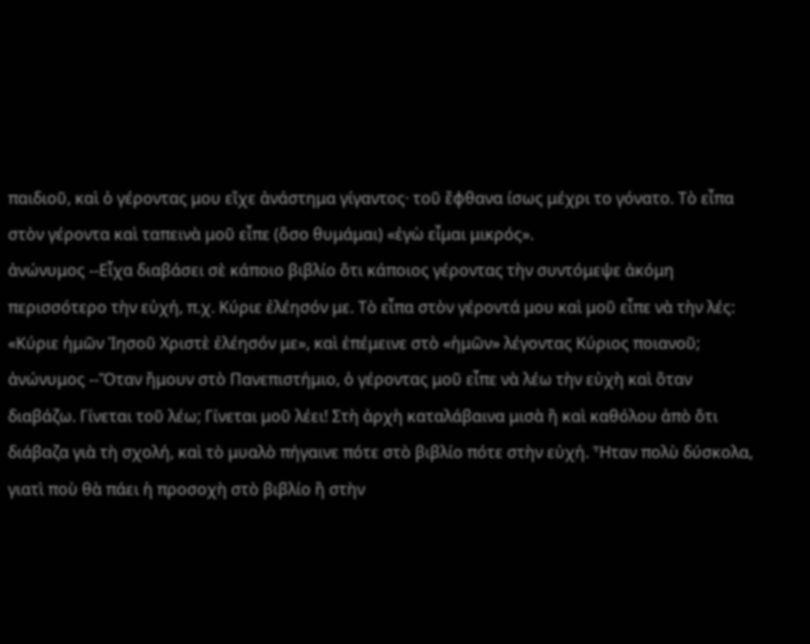παιδιοῦ, καὶ ὁ γέροντας μου εἴχε ἀνάστημα γίγαντος· τοῦ ἔφθανα ίσως μέχρι το γόνατο. Τὸ εἶπα στὸν γέροντα καὶ ταπεινὰ μοῦ εἶπε (ὅσο θυμάμαι) «ἐγὼ εἶμαι μικρός».
ἀνώνυμος --Εἶχα διαβάσει σὲ κάποιο βιβλίο ὅτι κάποιος γέροντας τὴν συντόμεψε ἀκόμη περισσότερο τὴν εὐχή, π.χ. Κύριε ἐλέησόν με. Τὸ εἶπα στὸν γέροντά μου καὶ μοῦ εἶπε νὰ τὴν λές: «Κύριε ἡμῶν Ἰησοῦ Χριστὲ ἐλέησόν με», καὶ ἐπέμεινε στὸ «ἡμῶν» λέγοντας Κύριος ποιανοῦ;
ἀνώνυμος --Ὅταν ἤμουν στὸ Πανεπιστήμιο, ὁ γέροντας μοῦ εἶπε νὰ λέω τὴν εὐχὴ καὶ ὅταν διαβάζω. Γίνεται τοῦ λέω; Γίνεται μοῦ λέει! Στὴ ἀρχὴ καταλάβαινα μισὰ ἢ καὶ καθόλου ἀπὸ ὅτι διάβαζα γιὰ τὴ σχολή, καὶ τὸ μυαλὸ πήγαινε πότε στὸ βιβλίο πότε στὴν εὐχή. Ἦταν πολὺ δύσκολα, γιατὶ ποὺ θὰ πάει ἡ προσοχὴ στὸ βιβλίο ἢ στὴν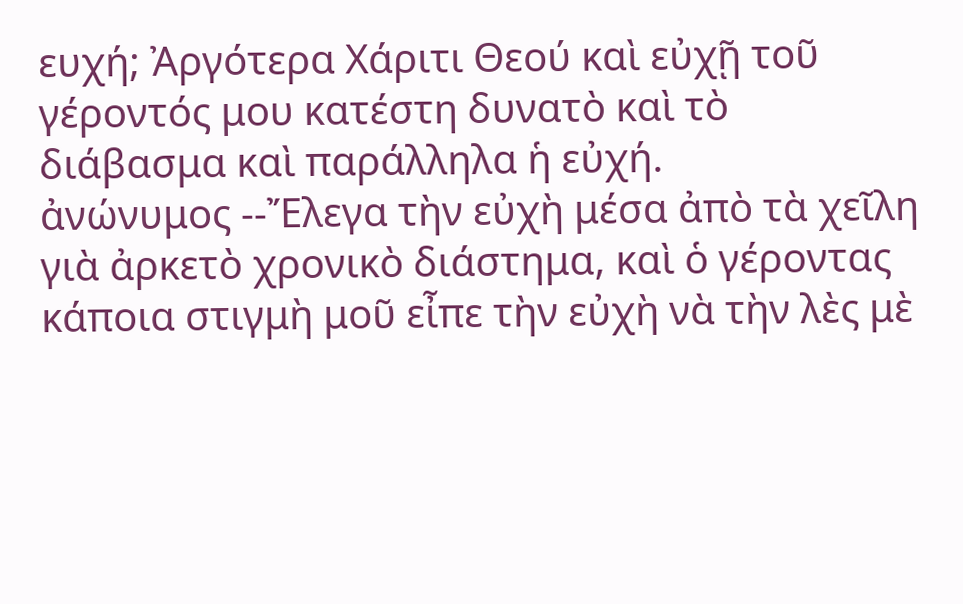ευχή; Ἀργότερα Χάριτι Θεού καὶ εὐχῇ τοῦ γέροντός μου κατέστη δυνατὸ καὶ τὸ διάβασμα καὶ παράλληλα ἡ εὐχή.
ἀνώνυμος --Ἔλεγα τὴν εὐχὴ μέσα ἀπὸ τὰ χεῖλη γιὰ ἀρκετὸ χρονικὸ διάστημα, καὶ ὁ γέροντας κάποια στιγμὴ μοῦ εἶπε τὴν εὐχὴ νὰ τὴν λὲς μὲ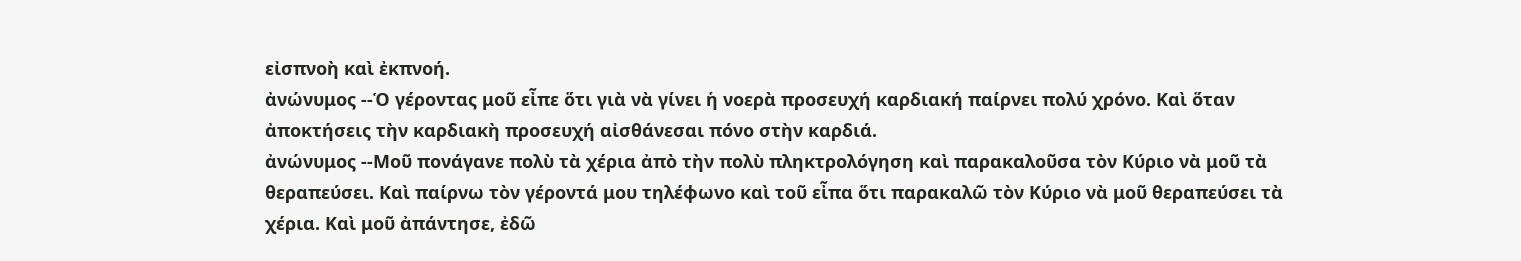εἰσπνοὴ καὶ ἐκπνοή.
ἀνώνυμος --Ὁ γέροντας μοῦ εἶπε ὅτι γιὰ νὰ γίνει ἡ νοερὰ προσευχή καρδιακή παίρνει πολύ χρόνο. Καὶ ὅταν ἀποκτήσεις τὴν καρδιακὴ προσευχή αἰσθάνεσαι πόνο στὴν καρδιά.
ἀνώνυμος --Μοῦ πονάγανε πολὺ τὰ χέρια ἀπὸ τὴν πολὺ πληκτρολόγηση καὶ παρακαλοῦσα τὸν Κύριο νὰ μοῦ τὰ θεραπεύσει. Καὶ παίρνω τὸν γέροντά μου τηλέφωνο καὶ τοῦ εἶπα ὅτι παρακαλῶ τὸν Κύριο νὰ μοῦ θεραπεύσει τὰ χέρια. Καὶ μοῦ ἀπάντησε, ἐδῶ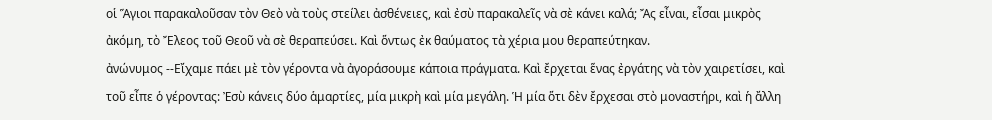οἱ Ἅγιοι παρακαλοῦσαν τὸν Θεὸ νὰ τοὺς στείλει ἀσθένειες, καὶ ἐσὺ παρακαλεῖς νὰ σὲ κάνει καλά; Ἄς εἶναι, εἶσαι μικρὸς ἀκόμη, τὸ Ἔλεος τοῦ Θεοῦ νὰ σὲ θεραπεύσει. Καὶ ὅντως ἐκ θαύματος τὰ χέρια μου θεραπεύτηκαν.
ἀνώνυμος --Εἴχαμε πάει μὲ τὸν γέροντα νὰ ἀγοράσουμε κάποια πράγματα. Καὶ ἔρχεται ἕνας ἐργάτης νὰ τὸν χαιρετίσει, καὶ τοῦ εἶπε ὁ γέροντας: Ἐσὺ κάνεις δύο ἁμαρτίες, μία μικρὴ καὶ μία μεγάλη. Ἡ μία ὅτι δὲν ἔρχεσαι στὸ μοναστήρι, καὶ ἡ ἄλλη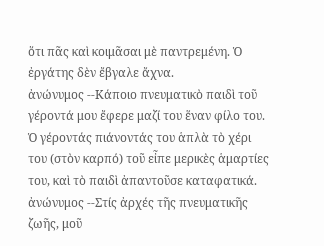ὅτι πᾶς καὶ κοιμᾶσαι μὲ παντρεμένη. Ὁ ἐργάτης δὲν ἔβγαλε ἄχνα.
ἀνώνυμος --Κάποιο πνευματικὸ παιδὶ τοῦ γέροντά μου ἔφερε μαζί του ἕναν φίλο του. Ὁ γέροντάς πιάνοντάς του ἁπλὰ τὸ χέρι του (στὸν καρπό) τοῦ εἶπε μερικὲς ἁμαρτίες του, καὶ τὸ παιδὶ ἀπαντοῦσε καταφατικά.
ἀνώνυμος --Στίς ἀρχές τῆς πνευματικῆς ζωῆς, μοῦ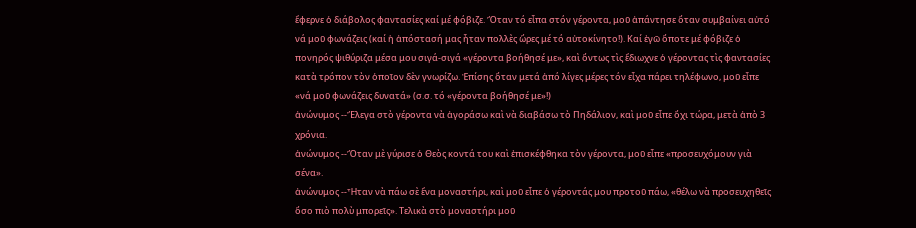ἔφερνε ὁ διάβολος φαντασίες καί μέ φόβιζε. Ὅταν τό εἶπα στόν γέροντα, μοῦ ἀπάντησε ὅταν συμβαίνει αὐτό νά μοῦ φωνάζεις (καί ἡ ἀπόστασή μας ἦταν πολλὲς ὥρες μέ τό αὐτοκίνητο!). Καί ἐγῶ ὅποτε μέ φόβιζε ὁ πονηρός ψιθύριζα μέσα μου σιγά-σιγά «γέροντα βοήθησέ με», καὶ ὅντως τὶς ἔδιωχνε ὁ γέροντας τὶς φαντασίες κατὰ τρόπον τὸν ὁποῖον δὲν γνωρίζω. Ἐπίσης ὅταν μετά ἀπό λίγες μέρες τόν εἶχα πάρει τηλέφωνο, μοῦ εἶπε «νά μοῦ φωνάζεις δυνατά» (σ.σ. τό «γέροντα βοήθησέ με»!)
ἀνώνυμος --Ἔλεγα στὸ γέροντα νὰ ἀγοράσω καὶ νὰ διαβάσω τὸ Πηδάλιον, καὶ μοῦ εἶπε ὄχι τώρα, μετὰ ἀπὸ 3 χρόνια.
ἀνώνυμος --Ὅταν μὲ γύρισε ὁ Θεὸς κοντά του καὶ ἐπισκέφθηκα τὸν γέροντα, μοῦ εἶπε «προσευχόμουν γιὰ σένα».
ἀνώνυμος --Ἦταν νὰ πάω σὲ ἕνα μοναστήρι, καὶ μοῦ εἶπε ὁ γέροντάς μου προτοῦ πάω, «θέλω νὰ προσευχηθεῖς ὅσο πιὸ πολὺ μπορεῖς». Τελικὰ στὸ μοναστήρι μοῦ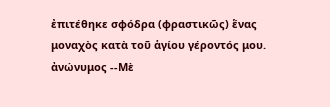ἐπιτέθηκε σφόδρα (φραστικῶς) ἕνας μοναχὸς κατὰ τοῦ ἁγίου γέροντός μου.
ἀνώνυμος --Μὲ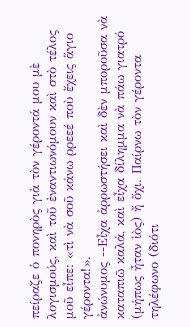πείραζε ὁ πονηρὸς γιὰ τὸν γέροντά μου μὲ λογισμούς, καὶ τοῦ ἐναντιωνόμουν καὶ στὸ τέλος μοῦ εἶπε: «τὶ νὰ σοῦ κάνω ρρεεέ ποὺ ἔχεις ἅγιο γέροντα!».
ἀνώνυμος --Εἶχα ἀρρωστήσει καὶ δὲν μποροῦσα νὰ καταπιῶ καλά, καὶ εἶχα δίλημμα νὰ πάω γιατρό (μήπως ἦταν ἱὸς) ἤ ὄχι. Παίρνω τὸν γέροντα τηλέφωνο (διότι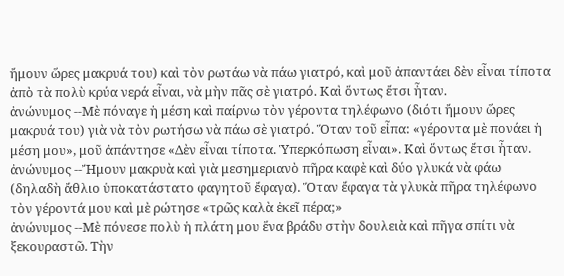ἤμουν ὥρες μακρυά του) καὶ τὸν ρωτάω νὰ πάω γιατρό, καὶ μοῦ ἀπαντάει δὲν εἶναι τίποτα ἀπὸ τὰ πολὺ κρύα νερά εἶναι, νὰ μὴν πᾶς σὲ γιατρό. Καὶ ὅντως ἔτσι ἦταν.
ἀνώνυμος --Μὲ πόναγε ἡ μέση καὶ παίρνω τὸν γέροντα τηλέφωνο (διότι ἤμουν ὥρες μακρυά του) γιὰ νὰ τὸν ρωτήσω νὰ πάω σὲ γιατρό. Ὅταν τοῦ εἶπα: «γέροντα μὲ πονάει ἡ μέση μου», μοῦ ἀπάντησε «Δὲν εἶναι τίποτα. Ὑπερκόπωση εἶναι». Καὶ ὅντως ἔτσι ἦταν.
ἀνώνυμος --Ἤμουν μακρυὰ καὶ γιὰ μεσημεριανὸ πῆρα καφὲ καὶ δύο γλυκά νὰ φάω (δηλαδὴ ἄθλιο ὑποκατάστατο φαγητοῦ ἔφαγα). Ὅταν ἔφαγα τὰ γλυκὰ πῆρα τηλέφωνο τὸν γέροντά μου καὶ μὲ ρώτησε «τρῶς καλὰ ἐκεῖ πέρα;»
ἀνώνυμος --Μὲ πόνεσε πολὺ ἡ πλάτη μου ἕνα βράδυ στὴν δουλειὰ καὶ πῆγα σπίτι νὰ ξεκουραστῶ. Τὴν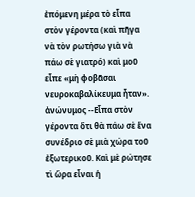ἐπόμενη μέρα τὸ εἶπα στὸν γέροντα (καὶ πῆγα νὰ τὸν ρωτήσω γιὰ νὰ πάω σὲ γιατρό) καὶ μοῦ εἶπε «μὴ φοβᾶσαι νευροκαβαλίκευμα ἦταν».
ἀνώνυμος --Εἶπα στὸν γέροντα ὅτι θὰ πάω σὲ ἕνα συνέδριο σὲ μιὰ χώρα τοῦ ἐξωτερικοῦ. Καὶ μὲ ρώτησε τὶ ὥρα εἶναι ἡ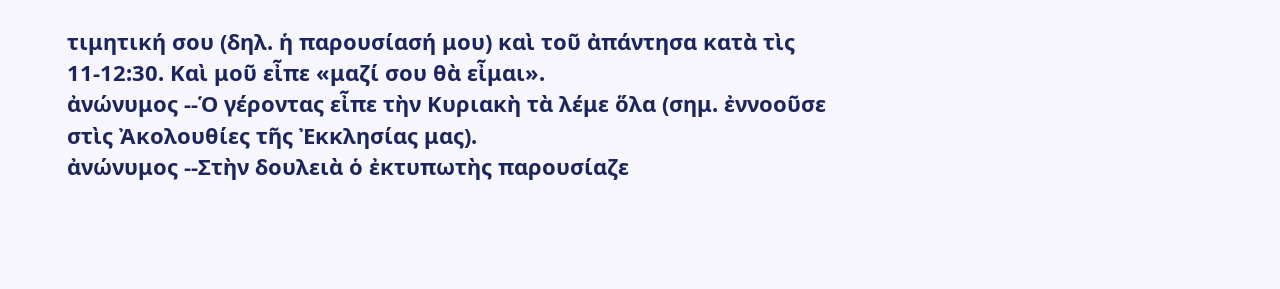τιμητική σου (δηλ. ἡ παρουσίασή μου) καὶ τοῦ ἀπάντησα κατὰ τὶς 11-12:30. Καὶ μοῦ εἶπε «μαζί σου θὰ εἶμαι».
ἀνώνυμος --Ὁ γέροντας εἶπε τὴν Κυριακὴ τὰ λέμε ὅλα (σημ. ἐννοοῦσε στὶς Ἀκολουθίες τῆς Ἐκκλησίας μας).
ἀνώνυμος --Στὴν δουλειὰ ὁ ἐκτυπωτὴς παρουσίαζε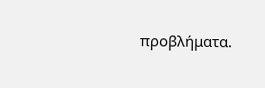προβλήματα.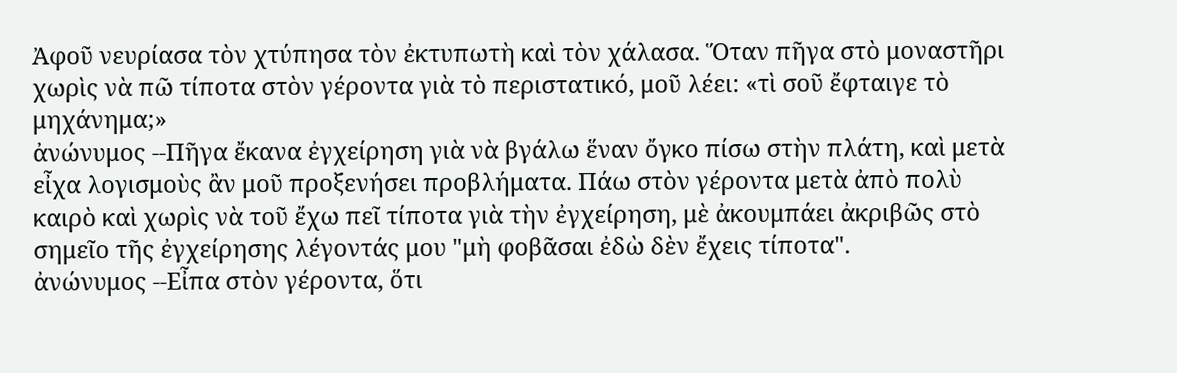Ἀφοῦ νευρίασα τὸν χτύπησα τὸν ἐκτυπωτὴ καὶ τὸν χάλασα. Ὅταν πῆγα στὸ μοναστῆρι χωρὶς νὰ πῶ τίποτα στὸν γέροντα γιὰ τὸ περιστατικό, μοῦ λέει: «τὶ σοῦ ἔφταιγε τὸ μηχάνημα;»
ἀνώνυμος --Πῆγα ἔκανα ἐγχείρηση γιὰ νὰ βγάλω ἕναν ὄγκο πίσω στὴν πλάτη, καὶ μετὰ εἶχα λογισμοὺς ἂν μοῦ προξενήσει προβλήματα. Πάω στὸν γέροντα μετὰ ἀπὸ πολὺ καιρὸ καὶ χωρὶς νὰ τοῦ ἔχω πεῖ τίποτα γιὰ τὴν ἐγχείρηση, μὲ ἀκουμπάει ἀκριβῶς στὸ σημεῖο τῆς ἐγχείρησης λέγοντάς μου "μὴ φοβᾶσαι ἐδὼ δὲν ἔχεις τίποτα".
ἀνώνυμος --Εἶπα στὸν γέροντα, ὅτι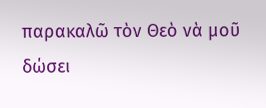παρακαλῶ τὸν Θεὸ νὰ μοῦ δώσει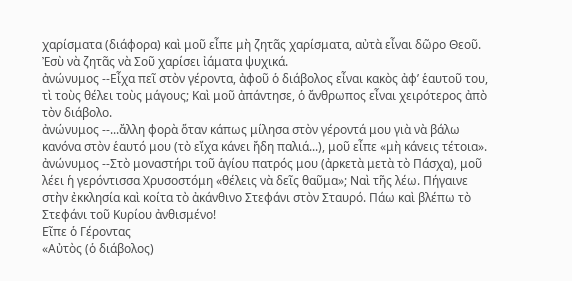χαρίσματα (διάφορα) καὶ μοῦ εἶπε μὴ ζητᾶς χαρίσματα, αὐτὰ εἶναι δῶρο Θεοῦ. Ἐσὺ νὰ ζητᾶς νὰ Σοῦ χαρίσει ἰάματα ψυχικά.
ἀνώνυμος --Εἶχα πεῖ στὸν γέροντα, ἀφοῦ ὁ διάβολος εἶναι κακὸς ἀφ’ ἑαυτοῦ του, τὶ τοὺς θέλει τοὺς μάγους; Καὶ μοῦ ἀπάντησε, ὁ ἄνθρωπος εἶναι χειρότερος ἀπὸ τὸν διάβολο.
ἀνώνυμος --...ἄλλη φορὰ ὅταν κάπως μίλησα στὸν γέροντά μου γιὰ νὰ βάλω κανόνα στὸν ἑαυτό μου (τὸ εἴχα κάνει ἤδη παλιά...), μοῦ εἶπε «μὴ κάνεις τέτοια».
ἀνώνυμος --Στὸ μοναστήρι τοῦ ἁγίου πατρός μου (ἀρκετὰ μετὰ τὸ Πάσχα), μοῦ λέει ἡ γερόντισσα Χρυσοστόμη «θέλεις νὰ δεῖς θαῦμα»; Ναὶ τῆς λέω. Πήγαινε στὴν ἐκκλησία καὶ κοίτα τὸ ἀκάνθινο Στεφάνι στὸν Σταυρό. Πάω καὶ βλέπω τὸ Στεφάνι τοῦ Κυρίου ἀνθισμένο!
Εῖπε ὁ Γέροντας
«Αὐτὸς (ὁ διάβολος)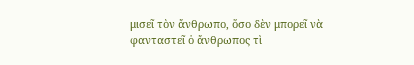μισεῖ τὸν ἄνθρωπο, ὅσο δὲν μπορεῖ νὰ φανταστεῖ ὁ ἄνθρωπος τὶ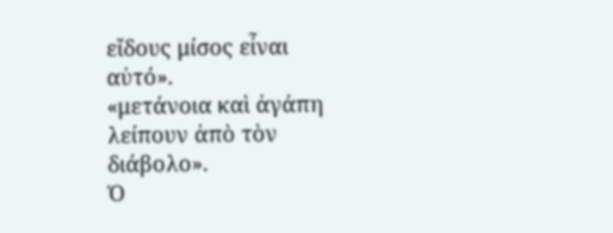εἴδους μίσος εἶναι αὐτό».
«μετάνοια καὶ ἀγάπη λείπουν ἀπὸ τὸν διάβολο».
Ὁ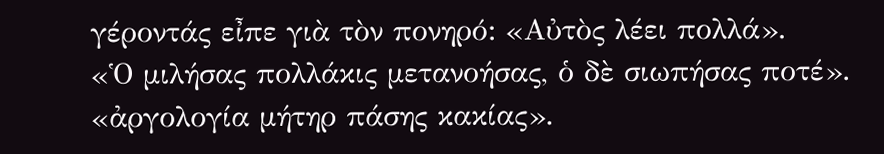γέροντάς εἶπε γιὰ τὸν πονηρό: «Αὐτὸς λέει πολλά».
«Ὁ μιλήσας πολλάκις μετανοήσας, ὁ δὲ σιωπήσας ποτέ».
«ἀργολογία μήτηρ πάσης κακίας».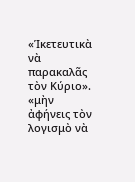«Ἱκετευτικὰ νὰ παρακαλᾶς τὸν Κύριο».
«μὴν ἀφήνεις τὸν λογισμὸ νὰ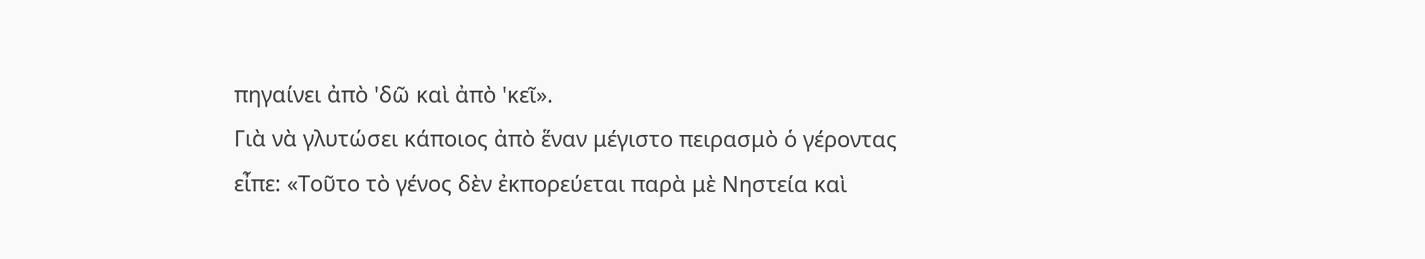πηγαίνει ἀπὸ 'δῶ καὶ ἀπὸ 'κεῖ».
Γιὰ νὰ γλυτώσει κάποιος ἀπὸ ἕναν μέγιστο πειρασμὸ ὁ γέροντας εἶπε: «Τοῦτο τὸ γένος δὲν ἐκπορεύεται παρὰ μὲ Νηστεία καὶ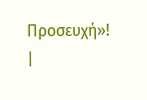Προσευχή»!
|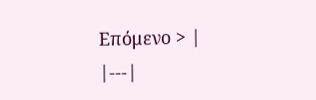Επόμενο > |
|---|